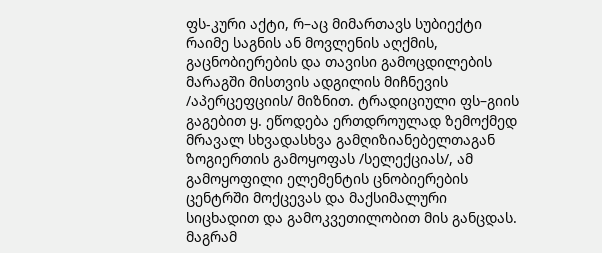ფს-კური აქტი, რ–აც მიმართავს სუბიექტი რაიმე საგნის ან მოვლენის აღქმის, გაცნობიერების და თავისი გამოცდილების მარაგში მისთვის ადგილის მიჩნევის /აპერცეფციის/ მიზნით. ტრადიციული ფს–გიის გაგებით ყ. ეწოდება ერთდროულად ზემოქმედ მრავალ სხვადასხვა გამღიზიანებელთაგან ზოგიერთის გამოყოფას /სელექციას/, ამ გამოყოფილი ელემენტის ცნობიერების ცენტრში მოქცევას და მაქსიმალური სიცხადით და გამოკვეთილობით მის განცდას. მაგრამ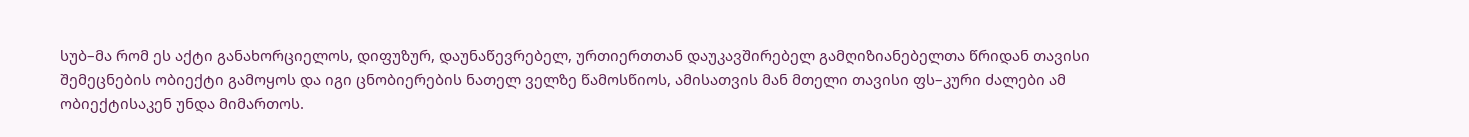სუბ–მა რომ ეს აქტი განახორციელოს, დიფუზურ, დაუნაწევრებელ, ურთიერთთან დაუკავშირებელ გამღიზიანებელთა წრიდან თავისი შემეცნების ობიექტი გამოყოს და იგი ცნობიერების ნათელ ველზე წამოსწიოს, ამისათვის მან მთელი თავისი ფს–კური ძალები ამ ობიექტისაკენ უნდა მიმართოს.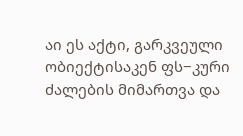აი ეს აქტი, გარკვეული ობიექტისაკენ ფს−კური ძალების მიმართვა და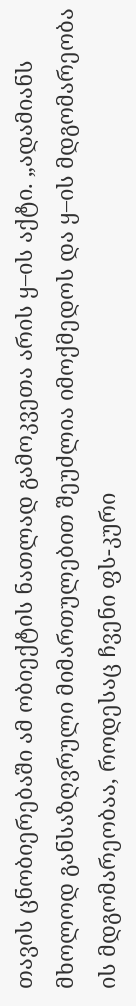თავის ცნობიერებაში ამ ობიექტის ნათლად გამოკვეთა არის ყ–ის აქტი. „ადამიანს მხოლოდ განსაზღვრული მიმართულებით შეუძლია იმოქმედოს და ყ–ის მდგომარეობა ის მდგომარეობაა, როდესაც ჩვენი ფს-კური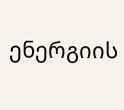ენერგიის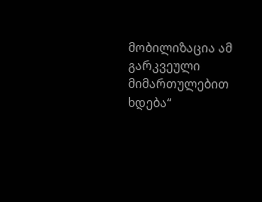მობილიზაცია ამ გარკვეული მიმართულებით ხდება“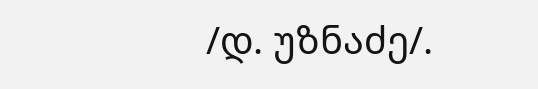/დ. უზნაძე/.